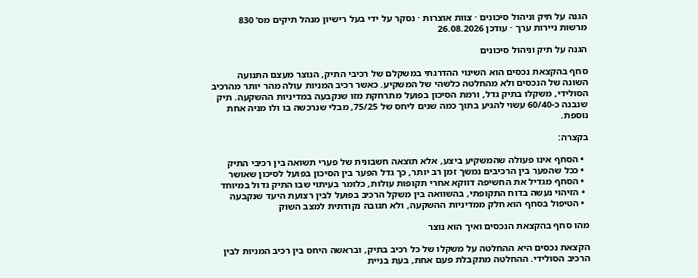הגנה על תיק וניהול סיכונים · צוות אוצרות · נסקר על ידי בעל רישיון מנהל תיקים מס' 830 מרשות ניירות ערך · עודכן 26.08.2026

הגנה על תיק וניהול סיכונים

סחף בהקצאת נכסים הוא השינוי ההדרגתי במשקלם של רכיבי התיק, הנוצר מעצם התנועה השונה של הנכסים ולא מהחלטה כלשהי של המשקיע. כאשר רכיב המניות עולה מהר יותר מהרכיב הסולידי, משקלו בתיק גדל, ורמת הסיכון בפועל מתרחקת מזו שנקבעה במדיניות ההשקעה. תיק שנבנה כ-60/40 עשוי להגיע בתוך כמה שנים ליחס של 75/25, מבלי שנרכשה בו ולו מניה אחת נוספת.

בקצרה:

  • הסחף אינו פעולה שהמשקיע ביצע, אלא תוצאה חשבונית של פערי תשואה בין רכיבי התיק
  • ככל שהפער בין הרכיבים נמשך זמן רב יותר, כך גדל הפער בין הסיכון בפועל לסיכון שאושר
  • הסחף מגדיל את החשיפה דווקא אחרי תקופות עולות, כלומר בעיתוי שבו התיק גדול במיוחד
  • הזיהוי נעשה בדוח התקופתי, בהשוואה בין משקל הרכיב בפועל לבין רצועת היעד שנקבעה
  • הטיפול בסחף הוא חלק ממדיניות ההשקעה, ולא תגובה נקודתית למצב השוק

מהו סחף בהקצאת הנכסים ואיך הוא נוצר

הקצאת נכסים היא ההחלטה על משקלו של כל רכיב בתיק, ובראשה היחס בין רכיב המניות לבין הרכיב הסולידי. ההחלטה מתקבלת פעם אחת, בעת בניית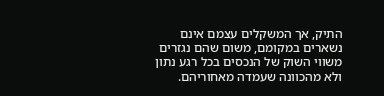התיק, אך המשקלים עצמם אינם נשארים במקומם, משום שהם נגזרים משווי השוק של הנכסים בכל רגע נתון ולא מהכוונה שעמדה מאחוריהם.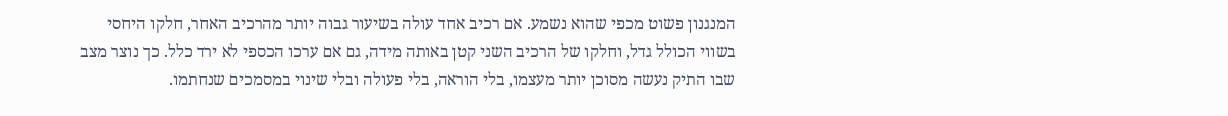המנגנון פשוט מכפי שהוא נשמע. אם רכיב אחד עולה בשיעור גבוה יותר מהרכיב האחר, חלקו היחסי בשווי הכולל גדל, וחלקו של הרכיב השני קטן באותה מידה, גם אם ערכו הכספי לא ירד כלל. כך נוצר מצב שבו התיק נעשה מסוכן יותר מעצמו, בלי הוראה, בלי פעולה ובלי שינוי במסמכים שנחתמו.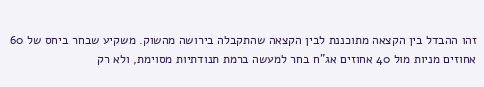זהו ההבדל בין הקצאה מתוכננת לבין הקצאה שהתקבלה בירושה מהשוק. משקיע שבחר ביחס של 60 אחוזים מניות מול 40 אחוזים אג"ח בחר למעשה ברמת תנודתיות מסוימת, ולא רק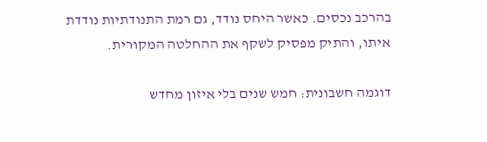בהרכב נכסים. כאשר היחס נודד, גם רמת התנודתיות נודדת איתו, והתיק מפסיק לשקף את ההחלטה המקורית.

דוגמה חשבונית: חמש שנים בלי איזון מחדש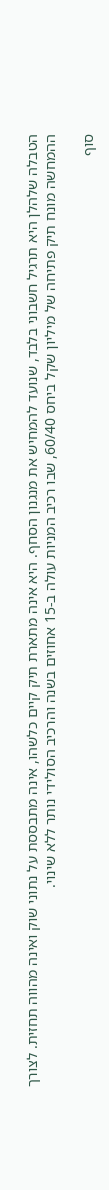הטבלה שלהלן היא תרגיל חשבוני בלבד, שנועד להמחיש את מנגנון הסחף. היא אינה מתארת תיק קיים כלשהו, אינה מתבססת על נתוני שוק ואינה מהווה תחזית. לצורך ההמחשה מונח תיק פתיחה של מיליון שקל ביחס 60/40, שבו רכיב המניות עולה ב-15 אחוזים בשנה והרכיב הסולידי נותר ללא שינוי.

סוף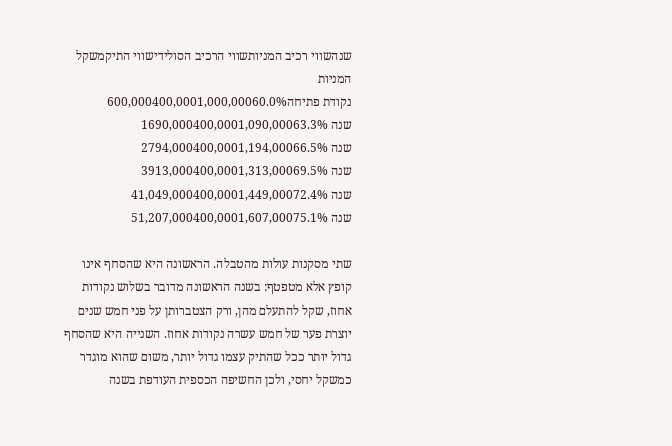שנהשווי רכיב המניותשווי הרכיב הסולידישווי התיקמשקל המניות
נקודת פתיחה600,000400,0001,000,00060.0%
שנה 1690,000400,0001,090,00063.3%
שנה 2794,000400,0001,194,00066.5%
שנה 3913,000400,0001,313,00069.5%
שנה 41,049,000400,0001,449,00072.4%
שנה 51,207,000400,0001,607,00075.1%

שתי מסקנות עולות מהטבלה. הראשונה היא שהסחף אינו קופץ אלא מטפטף: בשנה הראשונה מדובר בשלוש נקודות אחוז, שקל להתעלם מהן, ורק הצטברותן על פני חמש שנים יוצרת פער של חמש עשרה נקודות אחוז. השנייה היא שהסחף גדול יותר ככל שהתיק עצמו גדול יותר, משום שהוא מוגדר כמשקל יחסי, ולכן החשיפה הכספית העודפת בשנה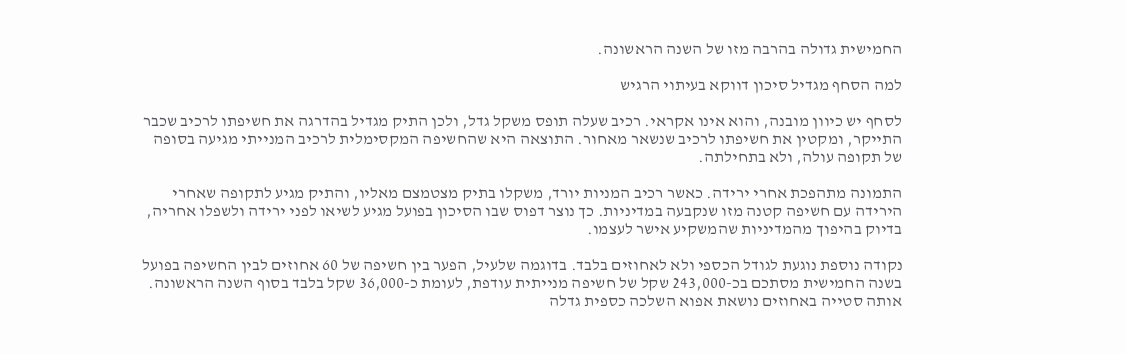החמישית גדולה בהרבה מזו של השנה הראשונה.

למה הסחף מגדיל סיכון דווקא בעיתוי הרגיש

לסחף יש כיוון מובנה, והוא אינו אקראי. רכיב שעלה תופס משקל גדל, ולכן התיק מגדיל בהדרגה את חשיפתו לרכיב שכבר התייקר, ומקטין את חשיפתו לרכיב שנשאר מאחור. התוצאה היא שהחשיפה המקסימלית לרכיב המנייתי מגיעה בסופה של תקופה עולה, ולא בתחילתה.

התמונה מתהפכת אחרי ירידה. כאשר רכיב המניות יורד, משקלו בתיק מצטמצם מאליו, והתיק מגיע לתקופה שאחרי הירידה עם חשיפה קטנה מזו שנקבעה במדיניות. כך נוצר דפוס שבו הסיכון בפועל מגיע לשיאו לפני ירידה ולשפלו אחריה, בדיוק בהיפוך מהמדיניות שהמשקיע אישר לעצמו.

נקודה נוספת נוגעת לגודל הכספי ולא לאחוזים בלבד. בדוגמה שלעיל, הפער בין חשיפה של 60 אחוזים לבין החשיפה בפועל בשנה החמישית מסתכם בכ-243,000 שקל של חשיפה מנייתית עודפת, לעומת כ-36,000 שקל בלבד בסוף השנה הראשונה. אותה סטייה באחוזים נושאת אפוא השלכה כספית גדלה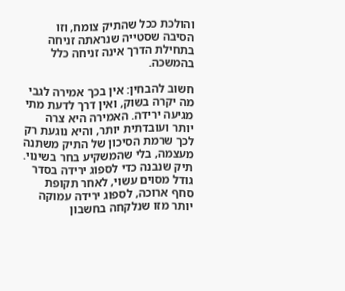והולכת ככל שהתיק צומח, וזו הסיבה שסטייה שנראתה זניחה בתחילת הדרך אינה זניחה כלל בהמשכה.

חשוב להבחין: אין בכך אמירה לגבי מה יקרה בשוק, ואין דרך לדעת מתי מגיעה ירידה. האמירה היא צרה יותר ועובדתית יותר, והיא נוגעת רק לכך שרמת הסיכון של התיק משתנה מעצמה, בלי שהמשקיע בחר בשינוי. תיק שנבנה כדי לספוג ירידה בסדר גודל מסוים עשוי, לאחר תקופת סחף ארוכה, לספוג ירידה עמוקה יותר מזו שנלקחה בחשבון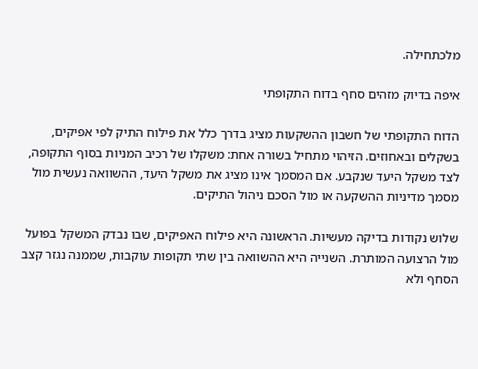מלכתחילה.

איפה בדיוק מזהים סחף בדוח התקופתי

הדוח התקופתי של חשבון ההשקעות מציג בדרך כלל את פילוח התיק לפי אפיקים, בשקלים ובאחוזים. הזיהוי מתחיל בשורה אחת: משקלו של רכיב המניות בסוף התקופה, לצד משקל היעד שנקבע. אם המסמך אינו מציג את משקל היעד, ההשוואה נעשית מול מסמך מדיניות ההשקעה או מול הסכם ניהול התיקים.

שלוש נקודות בדיקה מעשיות. הראשונה היא פילוח האפיקים, שבו נבדק המשקל בפועל מול הרצועה המותרת. השנייה היא ההשוואה בין שתי תקופות עוקבות, שממנה נגזר קצב הסחף ולא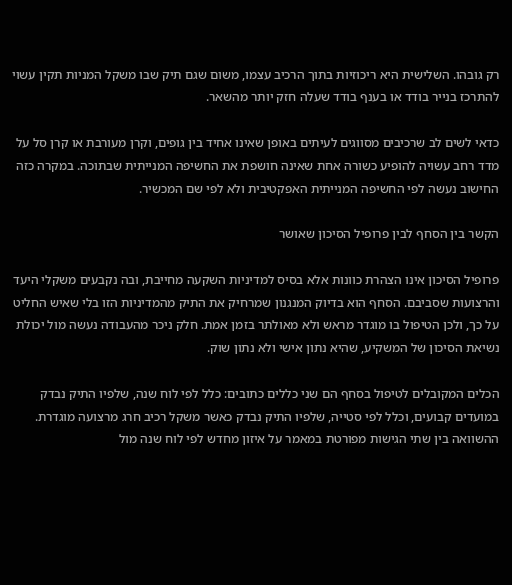רק גובהו. השלישית היא ריכוזיות בתוך הרכיב עצמו, משום שגם תיק שבו משקל המניות תקין עשוי להתרכז בנייר בודד או בענף בודד שעלה חזק יותר מהשאר.

כדאי לשים לב שרכיבים מסווגים לעיתים באופן שאינו אחיד בין גופים, וקרן מעורבת או קרן סל על מדד רחב עשויה להופיע כשורה אחת שאינה חושפת את החשיפה המנייתית שבתוכה. במקרה כזה החישוב נעשה לפי החשיפה המנייתית האפקטיבית ולא לפי שם המכשיר.

הקשר בין הסחף לבין פרופיל הסיכון שאושר

פרופיל הסיכון אינו הצהרת כוונות אלא בסיס למדיניות השקעה מחייבת, ובה נקבעים משקלי היעד והרצועות שסביבם. הסחף הוא בדיוק המנגנון שמרחיק את התיק מהמדיניות הזו בלי שאיש החליט על כך, ולכן הטיפול בו מוגדר מראש ולא מאולתר בזמן אמת. חלק ניכר מהעבודה נעשה מול יכולת נשיאת הסיכון של המשקיע, שהיא נתון אישי ולא נתון שוק.

הכלים המקובלים לטיפול בסחף הם שני כללים כתובים: כלל לפי לוח שנה, שלפיו התיק נבדק במועדים קבועים, וכלל לפי סטייה, שלפיו התיק נבדק כאשר משקל רכיב חרג מרצועה מוגדרת. ההשוואה בין שתי הגישות מפורטת במאמר על איזון מחדש לפי לוח שנה מול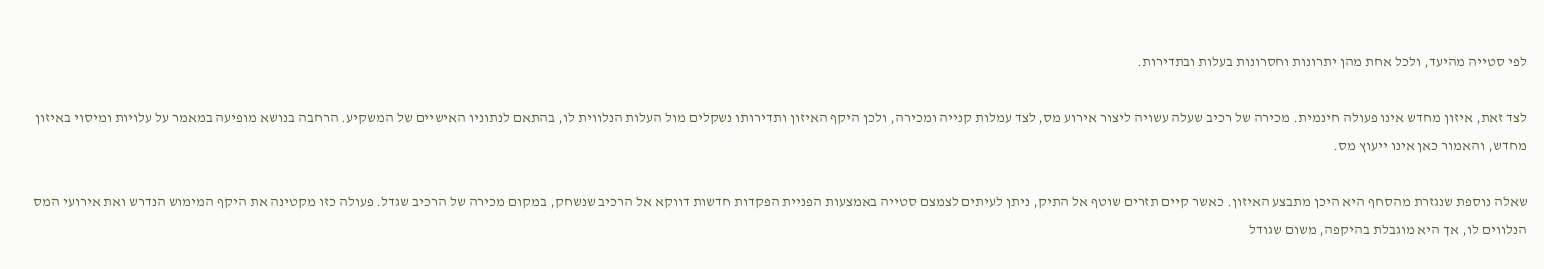לפי סטייה מהיעד, ולכל אחת מהן יתרונות וחסרונות בעלות ובתדירות.

לצד זאת, איזון מחדש אינו פעולה חינמית. מכירה של רכיב שעלה עשויה ליצור אירוע מס, לצד עמלות קנייה ומכירה, ולכן היקף האיזון ותדירותו נשקלים מול העלות הנלווית לו, בהתאם לנתוניו האישיים של המשקיע. הרחבה בנושא מופיעה במאמר על עלויות ומיסוי באיזון מחדש, והאמור כאן אינו ייעוץ מס.

שאלה נוספת שנגזרת מהסחף היא היכן מתבצע האיזון. כאשר קיים תזרים שוטף אל התיק, ניתן לעיתים לצמצם סטייה באמצעות הפניית הפקדות חדשות דווקא אל הרכיב שנשחק, במקום מכירה של הרכיב שגדל. פעולה כזו מקטינה את היקף המימוש הנדרש ואת אירועי המס הנלווים לו, אך היא מוגבלת בהיקפה, משום שגודל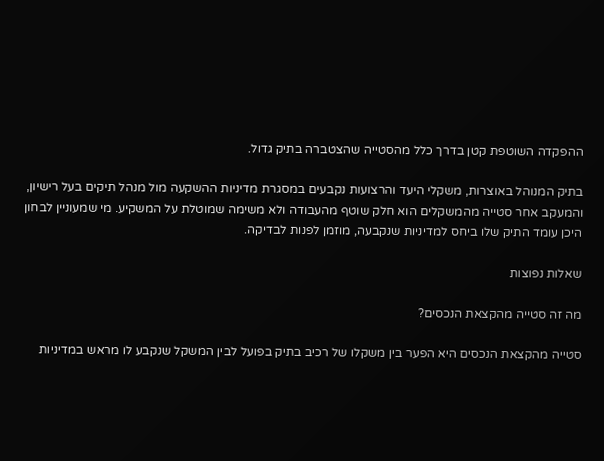ההפקדה השוטפת קטן בדרך כלל מהסטייה שהצטברה בתיק גדול.

בתיק המנוהל באוצרות, משקלי היעד והרצועות נקבעים במסגרת מדיניות ההשקעה מול מנהל תיקים בעל רישיון, והמעקב אחר סטייה מהמשקלים הוא חלק שוטף מהעבודה ולא משימה שמוטלת על המשקיע. מי שמעוניין לבחון היכן עומד התיק שלו ביחס למדיניות שנקבעה, מוזמן לפנות לבדיקה.

שאלות נפוצות

מה זה סטייה מהקצאת הנכסים?

סטייה מהקצאת הנכסים היא הפער בין משקלו של רכיב בתיק בפועל לבין המשקל שנקבע לו מראש במדיניות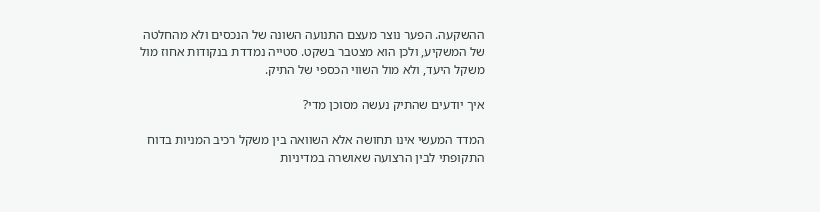ההשקעה. הפער נוצר מעצם התנועה השונה של הנכסים ולא מהחלטה של המשקיע, ולכן הוא מצטבר בשקט. סטייה נמדדת בנקודות אחוז מול משקל היעד, ולא מול השווי הכספי של התיק.

איך יודעים שהתיק נעשה מסוכן מדי?

המדד המעשי אינו תחושה אלא השוואה בין משקל רכיב המניות בדוח התקופתי לבין הרצועה שאושרה במדיניות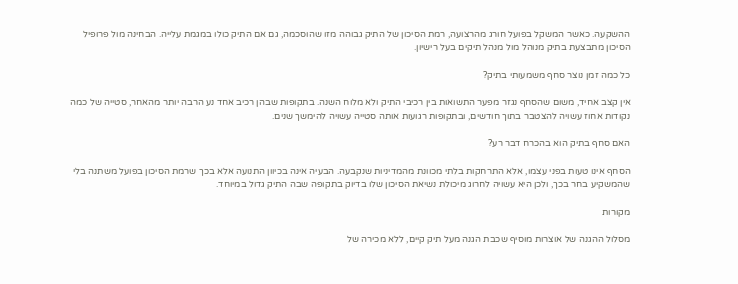ההשקעה. כאשר המשקל בפועל חורג מהרצועה, רמת הסיכון של התיק גבוהה מזו שהוסכמה, גם אם התיק כולו במגמת עלייה. הבחינה מול פרופיל הסיכון מתבצעת בתיק מנוהל מול מנהל תיקים בעל רישיון.

כל כמה זמן נוצר סחף משמעותי בתיק?

אין קצב אחיד, משום שהסחף נגזר מפער התשואות בין רכיבי התיק ולא מלוח השנה. בתקופות שבהן רכיב אחד נע הרבה יותר מהאחר, סטייה של כמה נקודות אחוז עשויה להצטבר בתוך חודשים, ובתקופות רגועות אותה סטייה עשויה להימשך שנים.

האם סחף בתיק הוא בהכרח דבר רע?

הסחף אינו טעות בפני עצמו, אלא התרחקות בלתי מכוונת מהמדיניות שנקבעה. הבעיה אינה בכיוון התנועה אלא בכך שרמת הסיכון בפועל משתנה בלי שהמשקיע בחר בכך, ולכן היא עשויה לחרוג מיכולת נשיאת הסיכון שלו בדיוק בתקופה שבה התיק גדול במיוחד.

מקורות

מסלול ההגנה של אוצרות מוסיף שכבת הגנה מעל תיק קיים, ללא מכירה של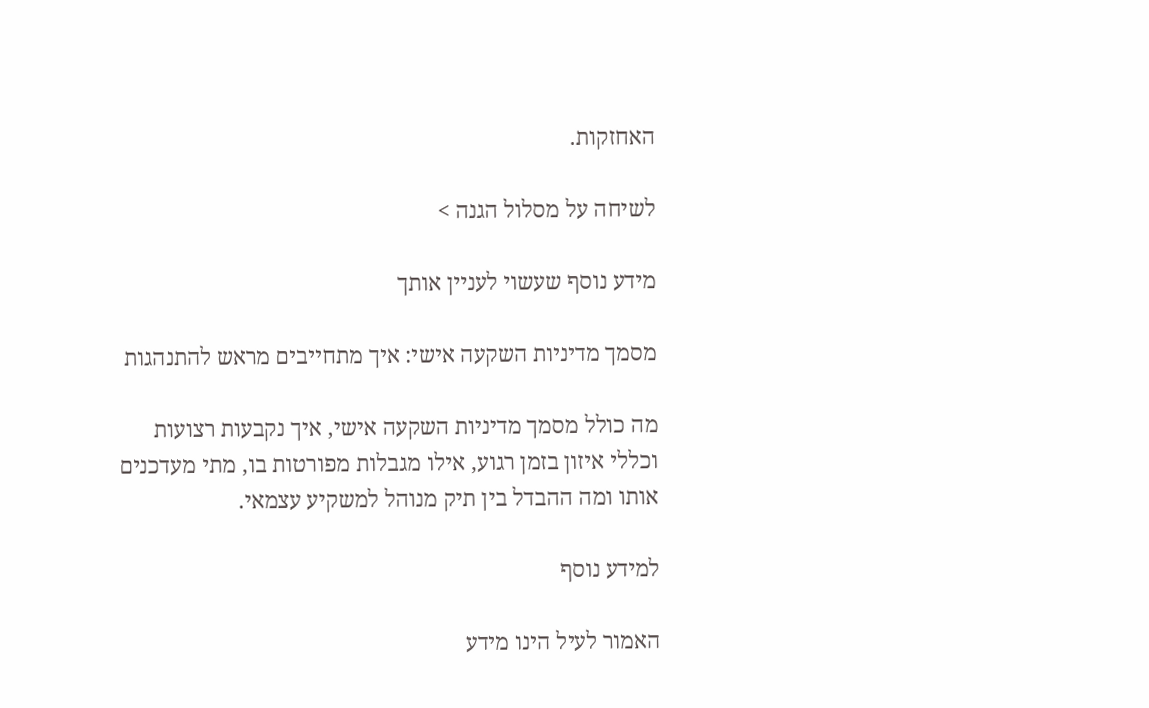האחזקות.

לשיחה על מסלול הגנה >

מידע נוסף שעשוי לעניין אותך

מסמך מדיניות השקעה אישי: איך מתחייבים מראש להתנהגות

מה כולל מסמך מדיניות השקעה אישי, איך נקבעות רצועות וכללי איזון בזמן רגוע, אילו מגבלות מפורטות בו, מתי מעדכנים אותו ומה ההבדל בין תיק מנוהל למשקיע עצמאי.

למידע נוסף

האמור לעיל הינו מידע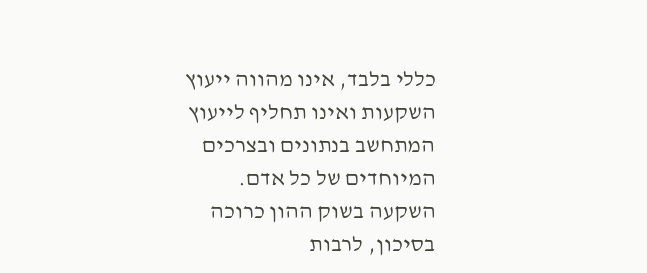כללי בלבד, אינו מהווה ייעוץ השקעות ואינו תחליף לייעוץ המתחשב בנתונים ובצרכים המיוחדים של כל אדם. השקעה בשוק ההון כרוכה בסיכון, לרבות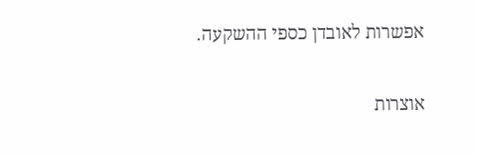אפשרות לאובדן כספי ההשקעה.

אוצרות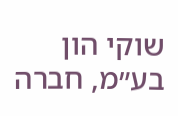שוקי הון בע״מ, חברה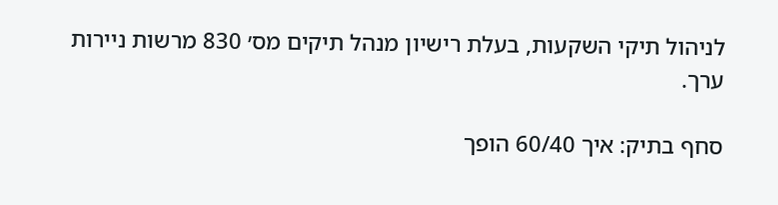לניהול תיקי השקעות, בעלת רישיון מנהל תיקים מס׳ 830 מרשות ניירות ערך.

סחף בתיק: איך 60/40 הופך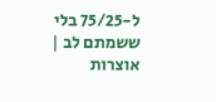ל-75/25 בלי ששמתם לב | אוצרות